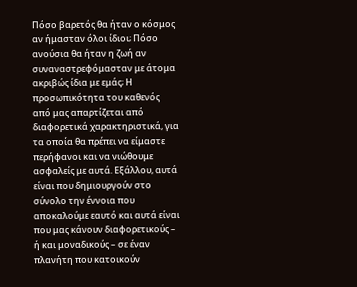Πόσο βαρετός θα ήταν ο κόσμος αν ήμασταν όλοι ίδιοι; Πόσο ανούσια θα ήταν η ζωή αν συναναστρεφόμασταν με άτομα ακριβώς ίδια με εμάς; Η προσωπικότητα του καθενός από μας απαρτίζεται από διαφορετικά χαρακτηριστικά, για τα οποία θα πρέπει να είμαστε περήφανοι και να νιώθουμε ασφαλείς με αυτά. Εξάλλου, αυτά είναι που δημιουργούν στο σύνολο την έννοια που αποκαλούμε εαυτό και αυτά είναι που μας κάνουν διαφορετικούς – ή και μοναδικούς – σε έναν πλανήτη που κατοικούν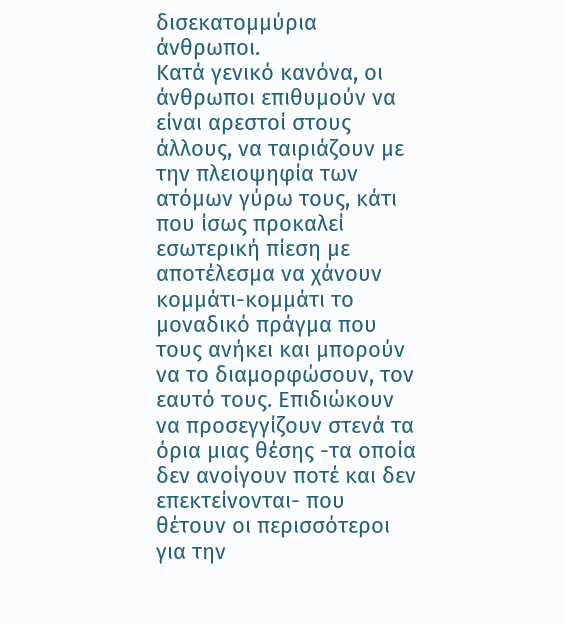δισεκατομμύρια άνθρωποι.
Κατά γενικό κανόνα, οι άνθρωποι επιθυμούν να είναι αρεστοί στους άλλους, να ταιριάζουν με την πλειοψηφία των ατόμων γύρω τους, κάτι που ίσως προκαλεί εσωτερική πίεση με αποτέλεσμα να χάνουν κομμάτι-κομμάτι το μοναδικό πράγμα που τους ανήκει και μπορούν να το διαμορφώσουν, τον εαυτό τους. Επιδιώκουν να προσεγγίζουν στενά τα όρια μιας θέσης -τα οποία δεν ανοίγουν ποτέ και δεν επεκτείνονται- που θέτουν οι περισσότεροι για την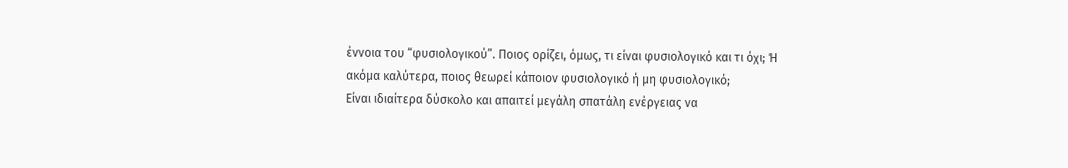έννοια του “φυσιολογικού”. Ποιος ορίζει, όμως, τι είναι φυσιολογικό και τι όχι; Ή ακόμα καλύτερα, ποιος θεωρεί κάποιον φυσιολογικό ή μη φυσιολογικό;
Είναι ιδιαίτερα δύσκολο και απαιτεί μεγάλη σπατάλη ενέργειας να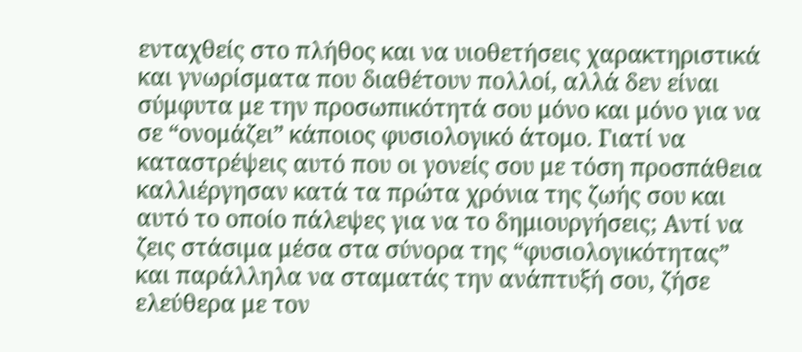ενταχθείς στο πλήθος και να υιοθετήσεις χαρακτηριστικά και γνωρίσματα που διαθέτουν πολλοί, αλλά δεν είναι σύμφυτα με την προσωπικότητά σου μόνο και μόνο για να σε “ονομάζει” κάποιος φυσιολογικό άτομο. Γιατί να καταστρέψεις αυτό που οι γονείς σου με τόση προσπάθεια καλλιέργησαν κατά τα πρώτα χρόνια της ζωής σου και αυτό το οποίο πάλεψες για να το δημιουργήσεις; Αντί να ζεις στάσιμα μέσα στα σύνορα της “φυσιολογικότητας” και παράλληλα να σταματάς την ανάπτυξή σου, ζήσε ελεύθερα με τον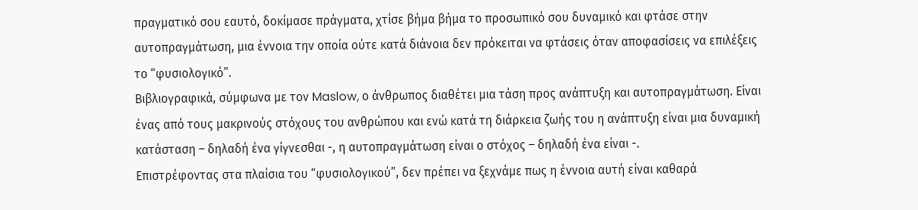πραγματικό σου εαυτό, δοκίμασε πράγματα, χτίσε βήμα βήμα το προσωπικό σου δυναμικό και φτάσε στην αυτοπραγμάτωση, μια έννοια την οποία ούτε κατά διάνοια δεν πρόκειται να φτάσεις όταν αποφασίσεις να επιλέξεις το “φυσιολογικό”.
Βιβλιογραφικά, σύμφωνα με τον Maslow, ο άνθρωπος διαθέτει μια τάση προς ανάπτυξη και αυτοπραγμάτωση. Είναι ένας από τους μακρινούς στόχους του ανθρώπου και ενώ κατά τη διάρκεια ζωής του η ανάπτυξη είναι μια δυναμική κατάσταση – δηλαδή ένα γίγνεσθαι -, η αυτοπραγμάτωση είναι ο στόχος – δηλαδή ένα είναι -.
Επιστρέφοντας στα πλαίσια του “φυσιολογικού”, δεν πρέπει να ξεχνάμε πως η έννοια αυτή είναι καθαρά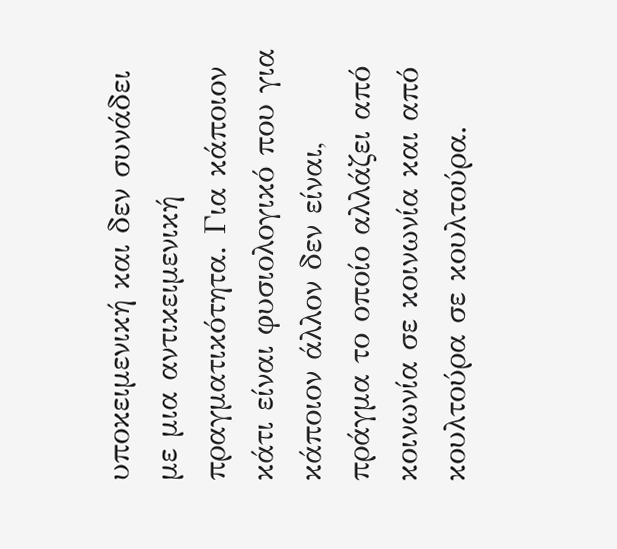υποκειμενική και δεν συνάδει με μια αντικειμενική πραγματικότητα. Για κάποιον κάτι είναι φυσιολογικό που για κάποιον άλλον δεν είναι, πράγμα το οποίο αλλάζει από κοινωνία σε κοινωνία και από κουλτούρα σε κουλτούρα.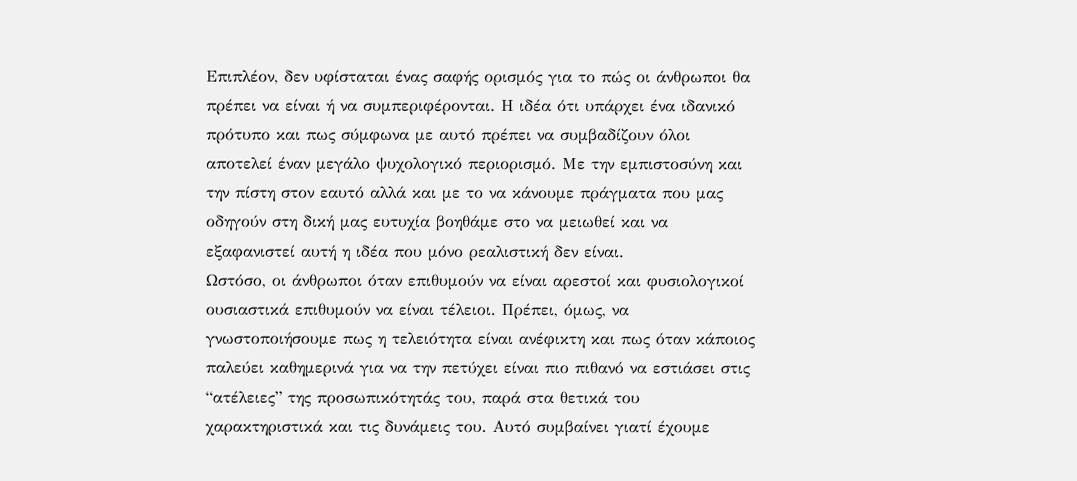Επιπλέον, δεν υφίσταται ένας σαφής ορισμός για το πώς οι άνθρωποι θα πρέπει να είναι ή να συμπεριφέρονται. Η ιδέα ότι υπάρχει ένα ιδανικό πρότυπο και πως σύμφωνα με αυτό πρέπει να συμβαδίζουν όλοι αποτελεί έναν μεγάλο ψυχολογικό περιορισμό. Με την εμπιστοσύνη και την πίστη στον εαυτό αλλά και με το να κάνουμε πράγματα που μας οδηγούν στη δική μας ευτυχία βοηθάμε στο να μειωθεί και να εξαφανιστεί αυτή η ιδέα που μόνο ρεαλιστική δεν είναι.
Ωστόσο, οι άνθρωποι όταν επιθυμούν να είναι αρεστοί και φυσιολογικοί ουσιαστικά επιθυμούν να είναι τέλειοι. Πρέπει, όμως, να γνωστοποιήσουμε πως η τελειότητα είναι ανέφικτη και πως όταν κάποιος παλεύει καθημερινά για να την πετύχει είναι πιο πιθανό να εστιάσει στις “ατέλειες” της προσωπικότητάς του, παρά στα θετικά του χαρακτηριστικά και τις δυνάμεις του. Αυτό συμβαίνει γιατί έχουμε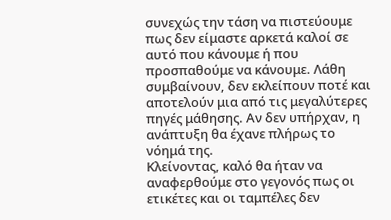συνεχώς την τάση να πιστεύουμε πως δεν είμαστε αρκετά καλοί σε αυτό που κάνουμε ή που προσπαθούμε να κάνουμε. Λάθη συμβαίνουν, δεν εκλείπουν ποτέ και αποτελούν μια από τις μεγαλύτερες πηγές μάθησης. Αν δεν υπήρχαν, η ανάπτυξη θα έχανε πλήρως το νόημά της.
Κλείνοντας, καλό θα ήταν να αναφερθούμε στο γεγονός πως οι ετικέτες και οι ταμπέλες δεν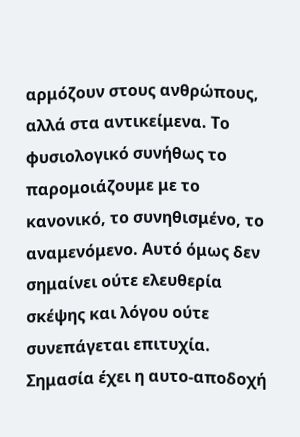αρμόζουν στους ανθρώπους, αλλά στα αντικείμενα. Το φυσιολογικό συνήθως το παρομοιάζουμε με το κανονικό, το συνηθισμένο, το αναμενόμενο. Αυτό όμως δεν σημαίνει ούτε ελευθερία σκέψης και λόγου ούτε συνεπάγεται επιτυχία. Σημασία έχει η αυτο-αποδοχή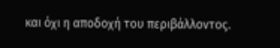και όχι η αποδοχή του περιβάλλοντος.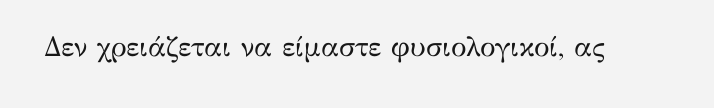Δεν χρειάζεται να είμαστε φυσιολογικοί, ας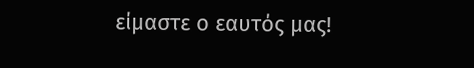είμαστε ο εαυτός μας!